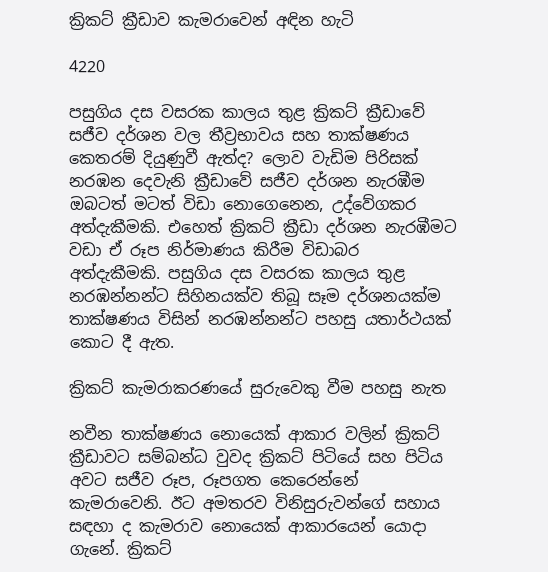ක්‍රිකට් ක්‍රීඩාව කැමරාවෙන් අඳින හැටි

4220

පසුගිය දස වසරක කාලය තුළ ක්‍රිකට් ක්‍රීඩාවේ සජීව දර්ශන වල තීව්‍රභාවය සහ තාක්ෂණය කෙතරම් දියුණුවී ඇත්ද? ලොව වැඩිම පිරිසක් නරඹන දෙවැනි ක්‍රීඩාවේ සජීව දර්ශන නැරඹීම ඔබටත් මටත් විඩා නොගෙනෙන, උද්වේගකර අත්දැකීමකි. එහෙත් ක්‍රිකට් ක්‍රීඩා දර්ශන නැරඹීමට වඩා ඒ රූප නිර්මාණය කිරීම විඩාබර අත්දැකීමකි. පසුගිය දස වසරක කාලය තුළ නරඹන්නන්ට සිහිනයක්ව තිබූ සෑම දර්ශනයක්ම තාක්ෂණය විසින් නරඹන්නන්ට පහසු යතාර්ථයක් කොට දී ඇත.

ක්‍රිකට් කැමරාකරණයේ සුරුවෙකු වීම පහසු නැත

නවීන තාක්ෂණය නොයෙක් ආකාර වලින් ක්‍රිකට් ක්‍රීඩාවට සම්බන්ධ වුවද ක්‍රිකට් පිටියේ සහ පිටිය අවට සජීව රූප, රූපගත කෙරෙන්නේ කැමරාවෙනි. ඊට අමතරව විනිසුරුවන්ගේ සහාය සඳහා ද කැමරාව නොයෙක් ආකාරයෙන් යොදා ගැනේ. ක්‍රිකට්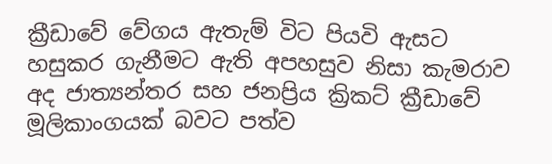ක්‍රීඩාවේ වේගය ඇතැම් විට පියවි ඇසට හසුකර ගැනීමට ඇති අපහසුව නිසා කැමරාව අද ජාත්‍යන්තර සහ ජනප්‍රිය ක්‍රිකට් ක්‍රීඩාවේ මූලිකාංගයක් බවට පත්ව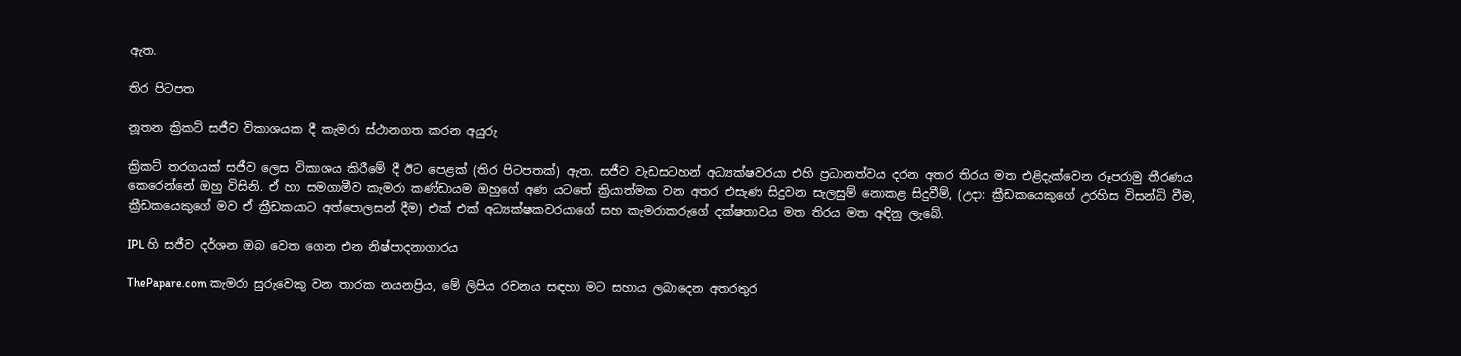ඇත.

තිර පිටපත

නූතන ක්‍රිකට් සජීව විකාශයක දී කැමරා ස්ථානගත කරන අයුරු

ක්‍රිකට් තරගයක් සජීව ලෙස විකාශය කිරීමේ දී ඊට පෙළක් (තිර පිටපතක්) ඇත. සජීව වැඩසටහන් අධ්‍යක්ෂවරයා එහි ප්‍රධානත්වය දරන අතර තිරය මත එළිදැක්වෙන රූපරාමු තීරණය කෙරෙන්නේ ඔහු විසිනි. ඒ හා සමගාමීව කැමරා කණ්ඩායම ඔහුගේ අණ යටතේ ක්‍රියාත්මක වන අතර එසැණ සිදුවන සැලසුම් නොකළ සිදුවීම්, (උදා: ක්‍රීඩකයෙකුගේ උරහිස විසන්ධි වීම, ක්‍රීඩකයෙකුගේ මව ඒ ක්‍රීඩකයාට අත්පොලසන් දීම) එක් එක් අධ්‍යක්ෂකවරයාගේ සහ කැමරාකරුගේ දක්ෂතාවය මත තිරය මත අඳිනු ලැබේ.

IPL හි සජීව දර්ශන ඔබ වෙත ගෙන එන නිෂ්පාදනාගාරය

ThePapare.com කැමරා සුරුවෙකු වන තාරක නයනප්‍රිය, මේ ලිපිය රචනය සඳහා මට සහාය ලබාදෙන අතරතුර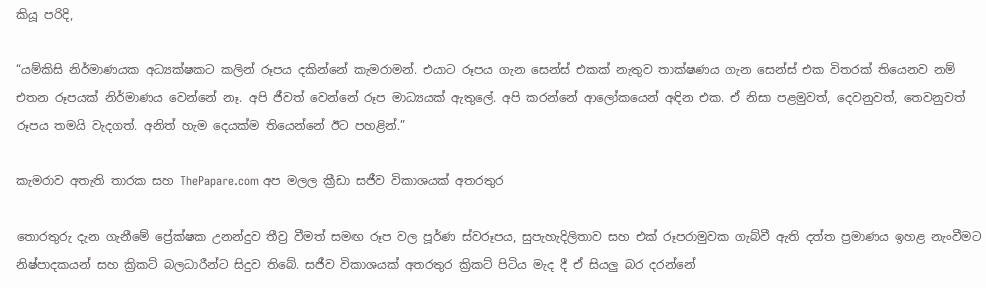කියූ පරිදි,

“යම්කිසි නිර්මාණයක අධ්‍යක්ෂකට කලින් රූපය දකින්නේ කැමරාමන්. එයාට රූපය ගැන සෙන්ස් එකක් නැතුව තාක්ෂණය ගැන සෙන්ස් එක විතරක් තියෙනව නම් එතන රූපයක් නිර්මාණය වෙන්නේ නෑ. අපි ජීවත් වෙන්නේ රූප මාධ්‍යයක් ඇතුලේ. අපි කරන්නේ ආලෝකයෙන් අඳින එක. ඒ නිසා පළමුවත්, දෙවනුවත්, තෙවනුවත් රූපය තමයි වැදගත්. අනිත් හැම දෙයක්ම තියෙන්නේ ඊට පහළින්.”

කැමරාව අතැති තාරක සහ ThePapare.com අප මලල ක්‍රීඩා සජීව විකාශයක් අතරතුර

තොරතුරු දැන ගැනීමේ ප්‍රේක්ෂක උනන්දුව තීව්‍ර වීමත් සමඟ රූප වල පූර්ණ ස්වරූපය, සුපැහැදිලිතාව සහ එක් රූපරාමුවක ගැබ්වී ඇති දත්ත ප්‍රමාණය ඉහළ නැංවීමට නිෂ්පාදකයන් සහ ක්‍රිකට් බලධාරීන්ට සිදුව තිබේ. සජීව විකාශයක් අතරතුර ක්‍රිකට් පිටිය මැද දී ඒ සියලු බර දරන්නේ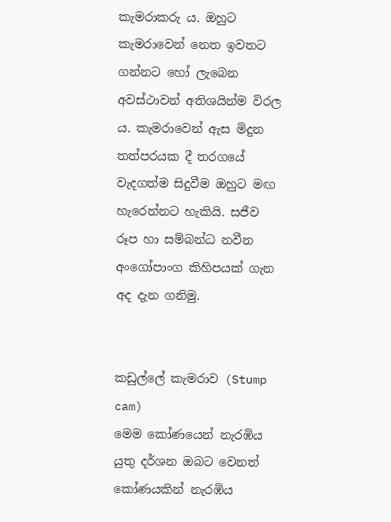කැමරාකරු ය. ඔහුට කැමරාවෙන් නෙත ඉවතට ගන්නට හෝ ලැබෙන අවස්ථාවන් අතිශයින්ම විරල ය. කැමරාවෙන් ඇස මිදුන තත්පරයක දී තරගයේ වැදගත්ම සිදුවීම ඔහුට මඟ හැරෙන්නට හැකියි. සජීව රූප හා සම්බන්ධ නවීන අංගෝපාංග කිහිපයක් ගැන අද දැන ගනිමු.


කඩුල්ලේ කැමරාව (Stump cam)
මෙම කෝණයෙන් නැරඹිය යුතු දර්ශන ඔබට වෙනත් කෝණයකින් නැරඹිය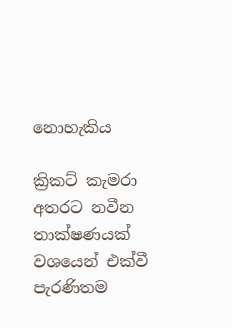නොහැකිය

ක්‍රිකට් කැමරා අතරට නවීන තාක්ෂණයක් වශයෙන් එක්වී පැරණිතම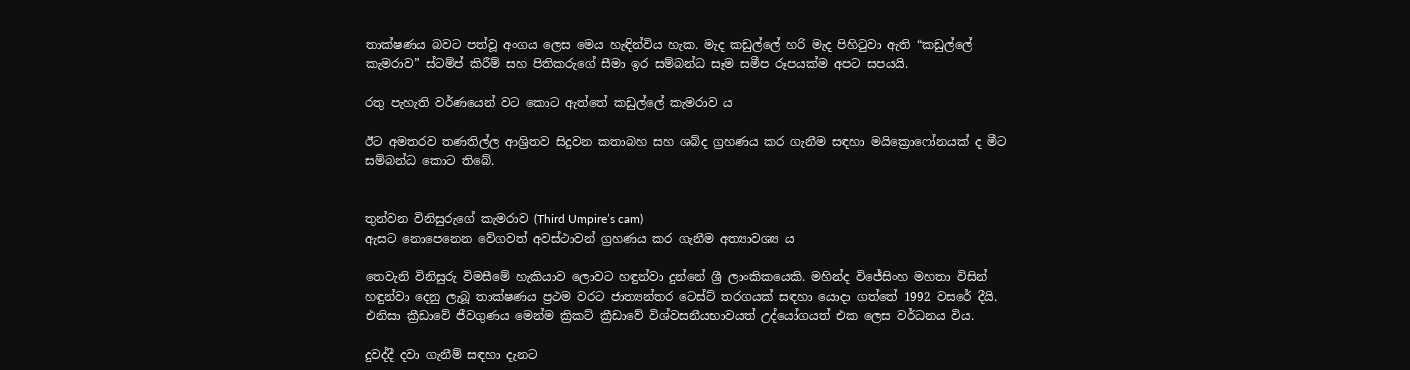තාක්ෂණය බවට පත්වූ අංගය ලෙස මෙය හැඳින්විය හැක. මැද කඩුල්ලේ හරි මැද පිහිටුවා ඇති “කඩුල්ලේ කැමරාව” ස්ටම්ප් කිරීම් සහ පිතිකරුගේ සීමා ඉර සම්බන්ධ සෑම සමීප රූපයක්ම අපට සපයයි.

රතු පැහැති වර්ණයෙන් වට කොට ඇත්තේ කඩුල්ලේ කැමරාව ය

ඊට අමතරව තණතිල්ල ආශ්‍රිතව සිදුවන කතාබහ සහ ශබ්ද ග්‍රහණය කර ගැනීම සඳහා මයික්‍රොෆෝනයක් ද මීට සම්බන්ධ කොට තිබේ.


තුන්වන විනිසුරුගේ කැමරාව (Third Umpire’s cam)
ඇසට නොපෙනෙන වේගවත් අවස්ථාවන් ග්‍රහණය කර ගැනීම අත්‍යාවශ්‍ය ය

තෙවැනි විනිසුරු විමසීමේ හැකියාව ලොවට හඳුන්වා දුන්නේ ශ්‍රී ලාංකිකයෙකි. මහින්ද විජේසිංහ මහතා විසින් හඳුන්වා දෙනු ලැබූ තාක්ෂණය ප්‍රථම වරට ජාත්‍යන්තර ටෙස්ට් තරගයක් සඳහා යොදා ගත්තේ 1992 වසරේ දීයි. එනිසා ක්‍රීඩාවේ ජීවගුණය මෙන්ම ක්‍රිකට් ක්‍රීඩාවේ විශ්වසනීයභාවයත් උද්යෝගයත් එක ලෙස වර්ධනය විය.

දුවද්දී දවා ගැනීම් සඳහා දැනට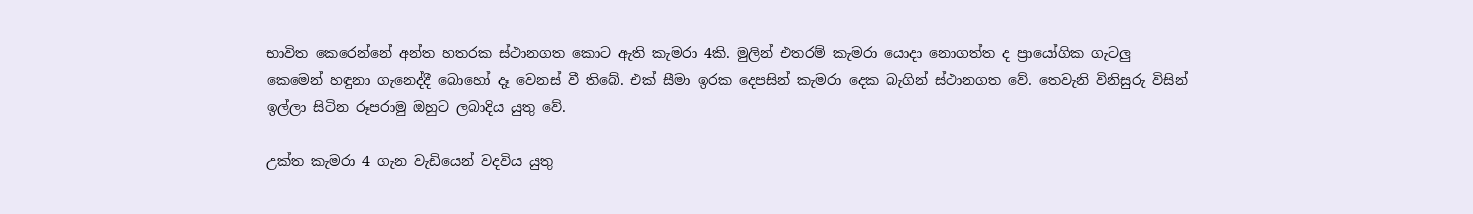භාවිත කෙරෙන්නේ අන්ත හතරක ස්ථානගත කොට ඇති කැමරා 4කි. මුලින් එතරම් කැමරා යොදා නොගත්ත ද ප්‍රායෝගික ගැටලු කෙමෙන් හඳුනා ගැනෙද්දී බොහෝ දෑ වෙනස් වී තිබේ. එක් සීමා ඉරක දෙපසින් කැමරා දෙක බැගින් ස්ථානගත වේ. තෙවැනි විනිසුරු විසින් ඉල්ලා සිටින රූපරාමු ඔහුට ලබාදිය යුතු වේ.

උක්ත කැමරා 4 ගැන වැඩියෙන් වදවිය යුතු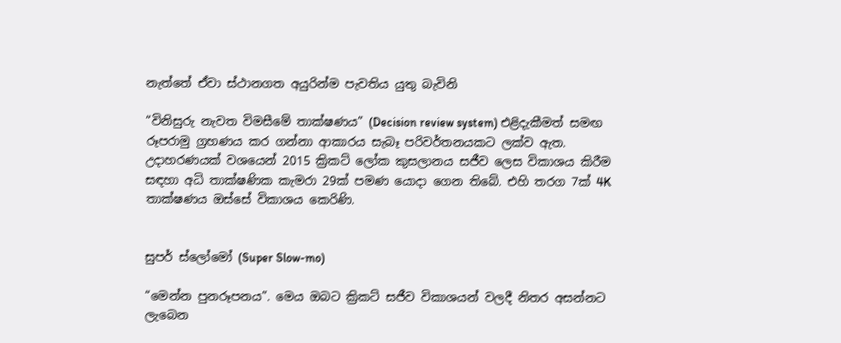නැත්තේ ඒවා ස්ථානගත අයුරින්ම පැවතිය යුතු බැවිනි

“විනිසුරු නැවත විමසීමේ තාක්ෂණය” (Decision review system) එළිදැකීමත් සමඟ රූපරාමු ග්‍රහණය කර ගන්නා ආකාරය සැබෑ පරිවර්තනයකට ලක්ව ඇත. උදාහරණයක් වශයෙන් 2015 ක්‍රිකට් ලෝක කුසලානය සජීව ලෙස විකාශය කිරීම සඳහා අධි තාක්ෂණික කැමරා 29ක් පමණ යොදා ගෙන තිබේ. එහි තරග 7ක් 4K තාක්ෂණය ඔස්සේ විකාශය කෙරිණි.


සුපර් ස්ලෝමෝ (Super Slow-mo)

“මෙන්න පුනරූපනය”. මෙය ඔබට ක්‍රිකට් සජීව විකාශයන් වලදී නිතර අසන්නට ලැබෙන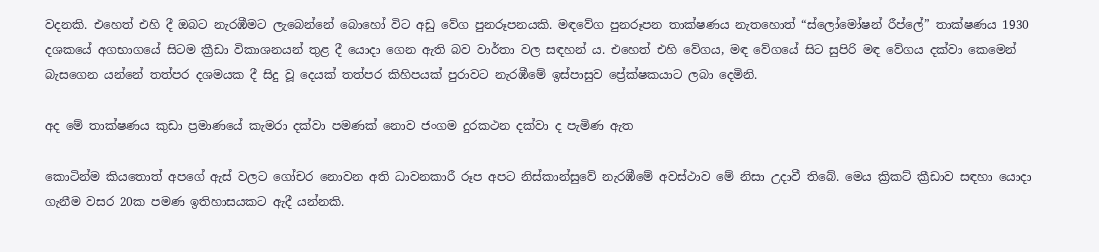වදනකි. එහෙත් එහි දී ඔබට නැරඹීමට ලැබෙන්නේ බොහෝ විට අඩු වේග පුනරූපනයකි. මඳවේග පුනරූපන තාක්ෂණය නැතහොත් “ස්ලෝමෝෂන් රීප්ලේ” තාක්ෂණය 1930 දශකයේ අගභාගයේ සිටම ක්‍රීඩා විකාශනයන් තුළ දී යොදා ගෙන ඇති බව වාර්තා වල සඳහන් ය. එහෙත් එහි වේගය, මඳ වේගයේ සිට සුපිරි මඳ වේගය දක්වා කෙමෙන් බැසගෙන යන්නේ තත්පර දශමයක දී සිදු වූ දෙයක් තත්පර කිහිපයක් පුරාවට නැරඹීමේ ඉස්පාසුව ප්‍රේක්ෂකයාට ලබා දෙමිනි.

අද මේ තාක්ෂණය කුඩා ප්‍රමාණයේ කැමරා දක්වා පමණක් නොව ජංගම දුරකථන දක්වා ද පැමිණ ඇත

කොටින්ම කියතොත් අපගේ ඇස් වලට ගෝචර නොවන අති ධාවනකාරී රූප අපට නිස්කාන්සුවේ නැරඹීමේ අවස්ථාව මේ නිසා උදාවී තිබේ. මෙය ක්‍රිකට් ක්‍රීඩාව සඳහා යොදා ගැනීම වසර 20ක පමණ ඉතිහාසයකට ඇදී යන්නකි.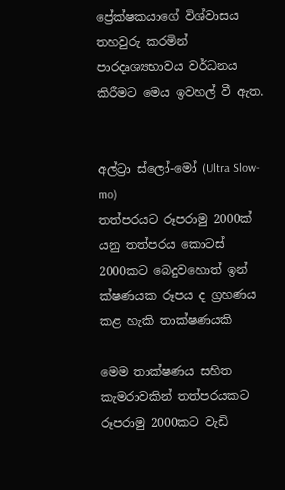ප්‍රේක්ෂකයාගේ විශ්වාසය තහවුරු කරමින් පාරදෘශ්‍යභාවය වර්ධනය කිරීමට මෙය ඉවහල් වී ඇත.


අල්ට්‍රා ස්ලෝ-මෝ (Ultra Slow-mo)
තත්පරයට රූපරාමු 2000ක් යනු තත්පරය කොටස් 2000කට බෙදුවහොත් ඉන් ක්ෂණයක රූපය ද ග්‍රහණය කළ හැකි තාක්ෂණයකි

මෙම තාක්ෂණය සහිත කැමරාවකින් තත්පරයකට රූපරාමු 2000කට වැඩි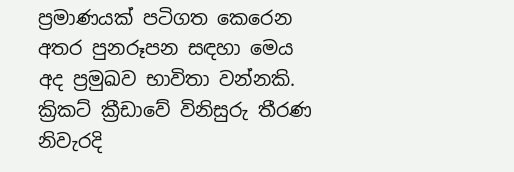ප්‍රමාණයක් පටිගත කෙරෙන අතර පුනරූපන සඳහා මෙය අද ප්‍රමුඛව භාවිතා වන්නකි. ක්‍රිකට් ක්‍රීඩාවේ විනිසුරු තීරණ නිවැරදි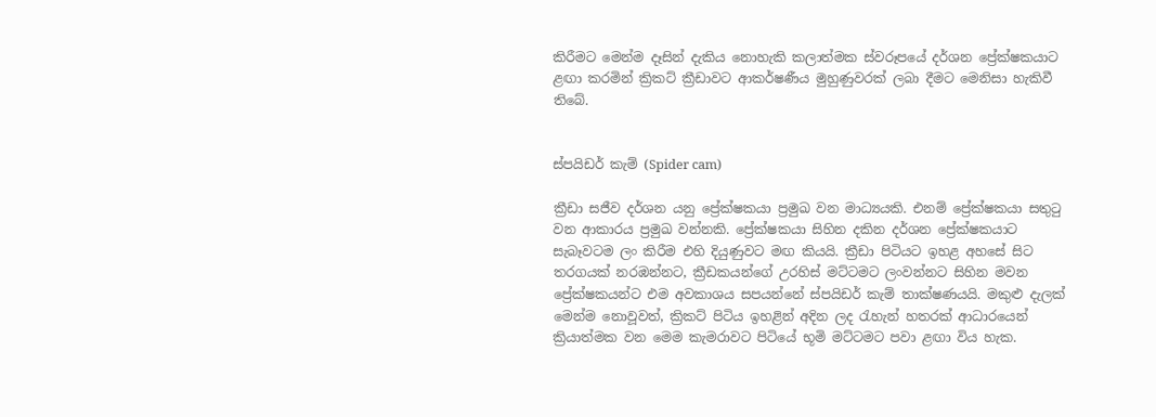කිරීමට මෙන්ම දෑසින් දැකිය නොහැකි කලාත්මක ස්වරූපයේ දර්ශන ප්‍රේක්ෂකයාට ළඟා කරමින් ක්‍රිකට් ක්‍රීඩාවට ආකර්ෂණීය මුහුණුවරක් ලබා දීමට මෙනිසා හැකිවී තිබේ.


ස්පයිඩර් කැම් (Spider cam)

ක්‍රීඩා සජීව දර්ශන යනු ප්‍රේක්ෂකයා ප්‍රමුඛ වන මාධ්‍යයකි. එනම් ප්‍රේක්ෂකයා සතුටු වන ආකාරය ප්‍රමුඛ වන්නකි. ප්‍රේක්ෂකයා සිහින දකින දර්ශන ප්‍රේක්ෂකයාට සැබෑවටම ලං කිරීම එහි දියුණුවට මඟ කියයි. ක්‍රීඩා පිටියට ඉහළ අහසේ සිට තරගයක් නරඹන්නට, ක්‍රීඩකයන්ගේ උරහිස් මට්ටමට ලංවන්නට සිහින මවන ප්‍රේක්ෂකයන්ට එම අවකාශය සපයන්නේ ස්පයිඩර් කැම් තාක්ෂණයයි. මකුළු දැලක් මෙන්ම නොවූවත්, ක්‍රිකට් පිටිය ඉහළින් අදින ලද රැහැන් හතරක් ආධාරයෙන් ක්‍රියාත්මක වන මෙම කැමරාවට පිටියේ භූමි මට්ටමට පවා ළඟා විය හැක.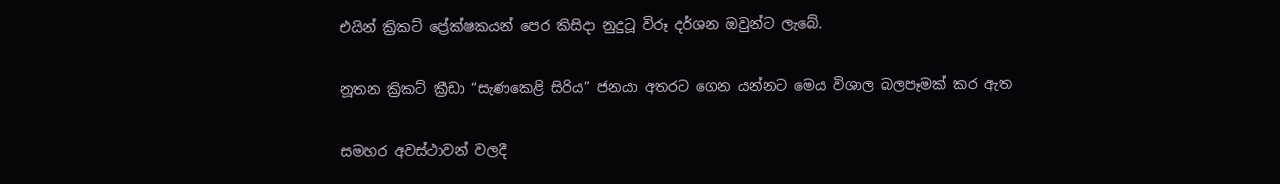එයින් ක්‍රිකට් ප්‍රේක්ෂකයන් පෙර කිසිදා නුදුටූ විරූ දර්ශන ඔවුන්ට ලැබේ.

නූතන ක්‍රිකට් ක්‍රීඩා “සැණකෙළි සිරිය” ජනයා අතරට ගෙන යන්නට මෙය විශාල බලපෑමක් කර ඇත

සමහර අවස්ථාවන් වලදී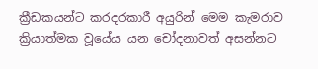ක්‍රීඩකයන්ට කරදරකාරී අයුරින් මෙම කැමරාව ක්‍රියාත්මක වූයේය යන චෝදනාවත් අසන්නට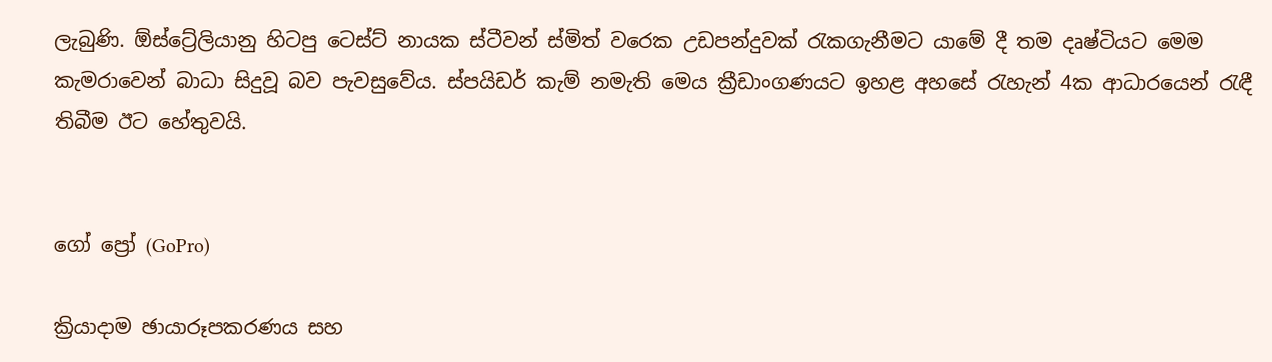ලැබුණි. ඕස්ට්‍රේලියානු හිටපු ටෙස්ට් නායක ස්ටීවන් ස්මිත් වරෙක උඩපන්දුවක් රැකගැනීමට යාමේ දී තම දෘෂ්ටියට මෙම කැමරාවෙන් බාධා සිදුවූ බව පැවසුවේය. ස්පයිඩර් කැම් නමැති මෙය ක්‍රීඩාංගණයට ඉහළ අහසේ රැහැන් 4ක ආධාරයෙන් රැඳී තිබීම ඊට හේතුවයි.


ගෝ ප්‍රෝ (GoPro)

ක්‍රියාදාම ඡායාරූපකරණය සහ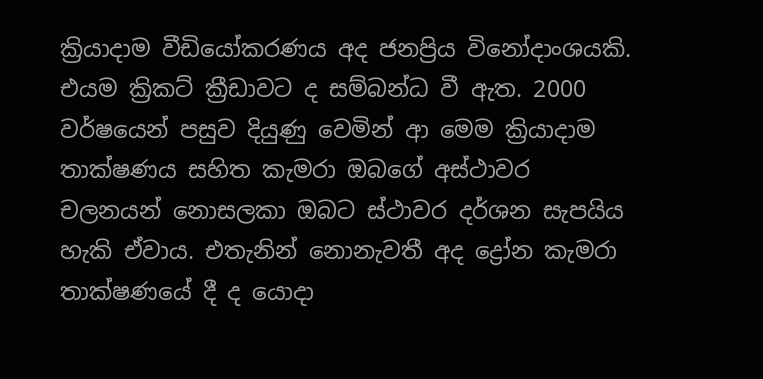ක්‍රියාදාම වීඩියෝකරණය අද ජනප්‍රිය විනෝදාංශයකි. එයම ක්‍රිකට් ක්‍රීඩාවට ද සම්බන්ධ වී ඇත. 2000 වර්ෂයෙන් පසුව දියුණු වෙමින් ආ මෙම ක්‍රියාදාම තාක්ෂණය සහිත කැමරා ඔබගේ අස්ථාවර චලනයන් නොසලකා ඔබට ස්ථාවර දර්ශන සැපයිය හැකි ඒවාය. එතැනින් නොනැවතී අද ද්‍රෝන කැමරා තාක්ෂණයේ දී ද යොදා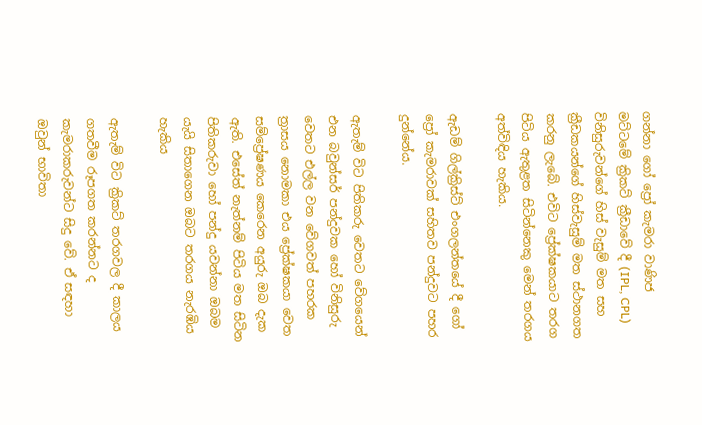ගන්නා ගෝ ප්‍රෝ කැමරා වාණිජ මට්ටමේ ක්‍රිකට් ක්‍රීඩාවේ දී (IPL, CPL) විනිසුරුවන්ගේ හිස් වැසුම් මත සහ ක්‍රීඩකයන්ගේ හිස්වැසුම් මත ස්ථානගත කරනු ලැබේ. එවිට ප්‍රේක්ෂකයාට තරග පිටිය ඇතුළත සිටින්නෙකු මෙන් තරගය අත්විඳිය හැකිය.

ඇඩම් ගිල්ක්‍රිස්ට් එංගලන්තයේ දී ගෝ ප්‍රෝ කැමරාවක් සහිතව පන්දුවට පහර දුන්නේය.

ඇතැම් විට පිතිකරු වෙතට වේගයෙන් එන බවුන්සර් පන්දුවක හෝ විනිසුරු වෙතට එල්ල වන වේගවත් පහරක ත්‍රාසය නොමකා එය ප්‍රේක්ෂකයා වෙත සම්ප්‍රේෂණය කෙරෙන අයුරු ඔබ දැක ඇති. එසේත් නැත්නම් පිටිය මත සිටින පිතිකරුවා හෝ පන්දු යවන්නා ඔබම යැයි සිතාගෙන ඔබට තරගය නැරඹිය හැකිය

ඇතැම් විට ක්‍රිකට් තරගවල දී කාලය ගතවීම රූපගත කරන්නට ද කැමරාකරුවන්ට සිදු වේ. ඒ සඳහා ඔවුන් භාවිතා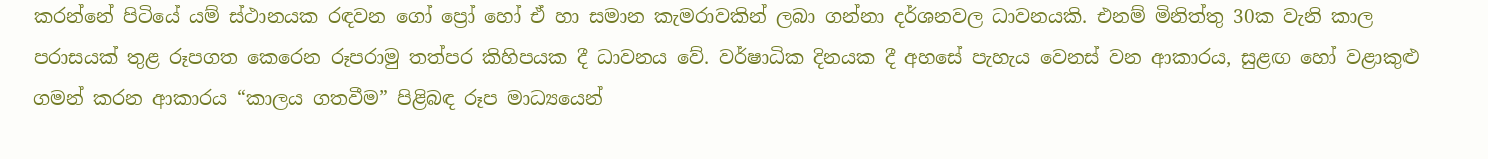කරන්නේ පිටියේ යම් ස්ථානයක රඳවන ගෝ ප්‍රෝ හෝ ඒ හා සමාන කැමරාවකින් ලබා ගන්නා දර්ශනවල ධාවනයකි. එනම් මිනිත්තු 30ක වැනි කාල පරාසයක් තුළ රූපගත කෙරෙන රූපරාමු තත්පර කිහිපයක දී ධාවනය වේ. වර්ෂාධික දිනයක දී අහසේ පැහැය වෙනස් වන ආකාරය, සුළඟ හෝ වළාකුළු ගමන් කරන ආකාරය “කාලය ගතවීම” පිළිබඳ රූප මාධ්‍යයෙන්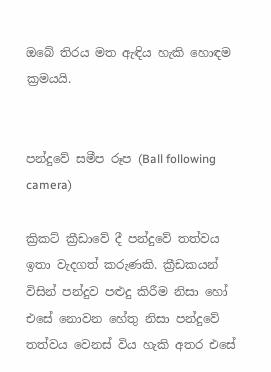ඔබේ තිරය මත ඇඳිය හැකි හොඳම ක්‍රමයයි.


පන්දුවේ සමීප රූප (Ball following camera)

ක්‍රිකට් ක්‍රීඩාවේ දී පන්දුවේ තත්වය ඉතා වැදගත් කරුණකි. ක්‍රීඩකයන් විසින් පන්දුව පළුදු කිරීම නිසා හෝ එසේ නොවන හේතු නිසා පන්දුවේ තත්වය වෙනස් විය හැකි අතර එසේ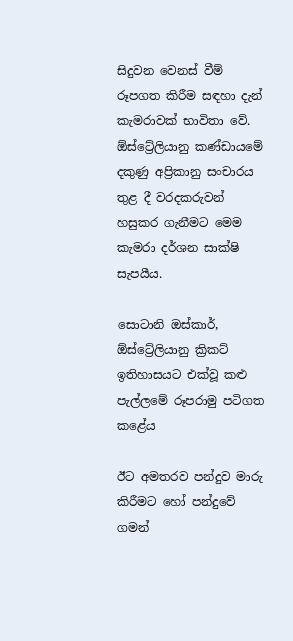සිදුවන වෙනස් වීම් රූපගත කිරීම සඳහා දැන් කැමරාවක් භාවිතා වේ. ඕස්ට්‍රේලියානු කණ්ඩායමේ දකුණු අප්‍රිකානු සංචාරය තුළ දී වරදකරුවන් හසුකර ගැනීමට මෙම කැමරා දර්ශන සාක්ෂි සැපයීය.

සොටානි ඔස්කාර්, ඕස්ට්‍රේලියානු ක්‍රිකට් ඉතිහාසයට එක්වූ කළු පැල්ලමේ රූපරාමු පටිගත කළේය

ඊට අමතරව පන්දුව මාරු කිරීමට හෝ පන්දුවේ ගමන්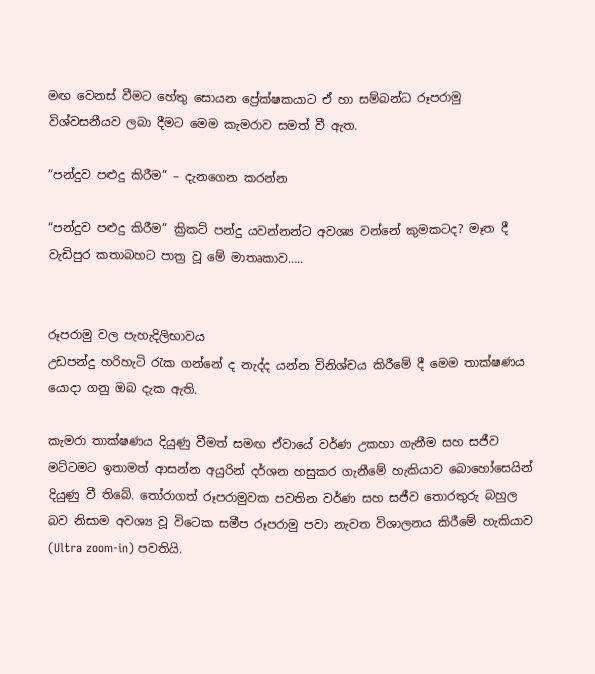මඟ වෙනස් වීමට හේතු සොයන ප්‍රේක්ෂකයාට ඒ හා සම්බන්ධ රූපරාමු විශ්වසනීයව ලබා දීමට මෙම කැමරාව සමත් වී ඇත.

“පන්දුව පළුදු කිරීම” – දැනගෙන කරන්න

“පන්දුව පළුදු කිරීම” ක්‍රිකට් පන්දු යවන්නන්ට අවශ්‍ය වන්නේ කුමකටද? මෑත දී වැඩිපුර කතාබහට පාත්‍ර වූ මේ මාතෘකාව…..


රූපරාමු වල පැහැදිලිභාවය
උඩපන්දු හරිහැටි රැක ගන්නේ ද නැද්ද යන්න විනිශ්චය කිරීමේ දී මෙම තාක්ෂණය යොදා ගනු ඔබ දැක ඇති.

කැමරා තාක්ෂණය දියුණු වීමත් සමඟ ඒවායේ වර්ණ උකහා ගැනීම සහ සජීව මට්ටමට ඉතාමත් ආසන්න අයුරින් දර්ශන හසුකර ගැනීමේ හැකියාව බොහෝසෙයින් දියුණු වී තිබේ. තෝරාගත් රූපරාමුවක පවතින වර්ණ සහ සජීව තොරතුරු බහුල බව නිසාම අවශ්‍ය වූ විටෙක සමීප රූපරාමු පවා නැවත විශාලනය කිරීමේ හැකියාව (Ultra zoom-in) පවතියි.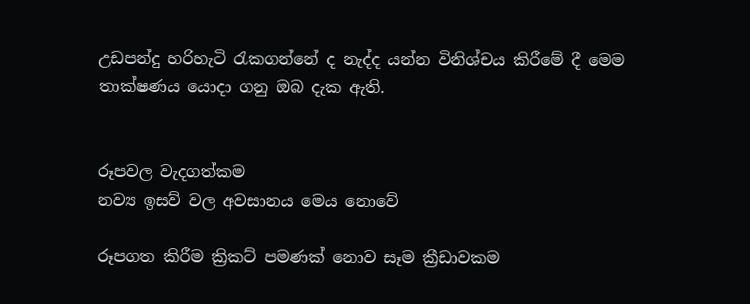උඩපන්දු හරිහැටි රැකගන්නේ ද නැද්ද යන්න විනිශ්චය කිරීමේ දී මෙම තාක්ෂණය යොදා ගනු ඔබ දැක ඇති.


රූපවල වැදගත්කම
නව්‍ය ඉසව් වල අවසානය මෙය නොවේ

රූපගත කිරීම ක්‍රිකට් පමණක් නොව සෑම ක්‍රීඩාවකම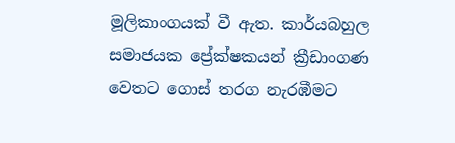මූලිකාංගයක් වී ඇත. කාර්යබහුල සමාජයක ප්‍රේක්ෂකයන් ක්‍රීඩාංගණ වෙතට ගොස් තරග නැරඹීමට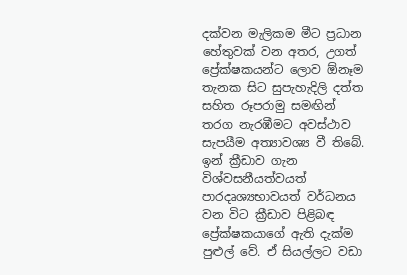දක්වන මැලිකම මීට ප්‍රධාන හේතුවක් වන අතර, උගත් ප්‍රේක්ෂකයන්ට ලොව ඕනෑම තැනක සිට සුපැහැදිලි දත්ත  සහිත රූපරාමු සමඟින් තරග නැරඹීමට අවස්ථාව සැපයීම අත්‍යාවශ්‍ය වී තිබේ. ඉන් ක්‍රීඩාව ගැන විශ්වසනීයත්වයත් පාරදෘශ්‍යභාවයත් වර්ධනය වන විට ක්‍රීඩාව පිළිබඳ ප්‍රේක්ෂකයාගේ ඇති දැක්ම පුළුල් වේ. ඒ සියල්ලට වඩා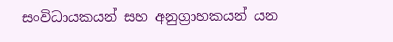සංවිධායකයන් සහ අනුග්‍රාහකයන් යන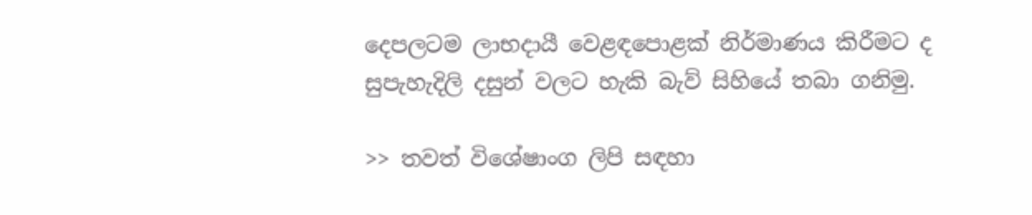දෙපලටම ලාභදායී වෙළඳපොළක් නිර්මාණය කිරීමට ද සුපැහැදිලි දසුන් වලට හැකි බැව් සිහියේ තබා ගනිමු.

>> තවත් විශේෂාංග ලිපි සඳහා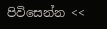පිවිසෙන්න <<